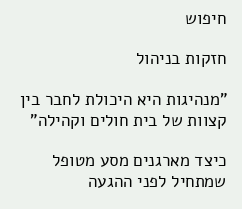חיפוש

חזקות בניהול

"מנהיגות היא היכולת לחבר בין קצוות של בית חולים וקהילה"

כיצד מארגנים מסע מטופל שמתחיל לפני ההגעה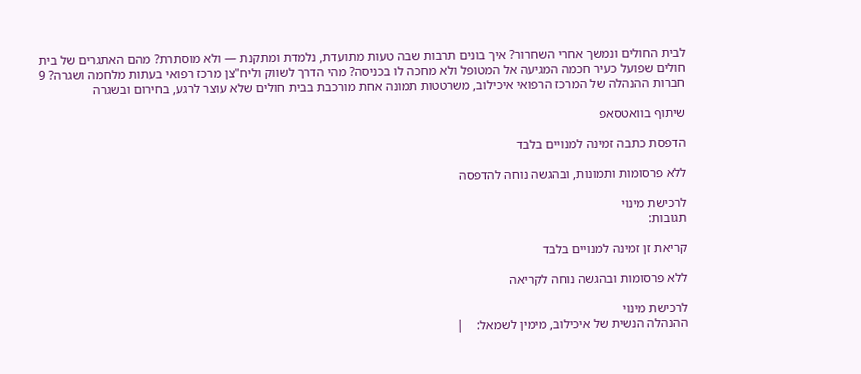לבית החולים ונמשך אחרי השחרור? איך בונים תרבות שבה טעות מתועדת, נלמדת ומתקנת — ולא מוסתרת? מהם האתגרים של בית חולים שפועל כעיר חכמה המגיעה אל המטופל ולא מחכה לו בכניסה? מהי הדרך לשווק וליח"צן מרכז רפואי בעתות מלחמה ושגרה? 9 חברות ההנהלה של המרכז הרפואי איכילוב, משרטטות תמונה אחת מורכבת בבית חולים שלא עוצר לרגע, בחירום ובשגרה

שיתוף בוואטסאפ

הדפסת כתבה זמינה למנויים בלבד

ללא פרסומות ותמונות, ובהגשה נוחה להדפסה

לרכישת מינוי
תגובות:

קריאת זן זמינה למנויים בלבד

ללא פרסומות ובהגשה נוחה לקריאה

לרכישת מינוי
ההנהלה הנשית של איכילוב, מימין לשמאל:    |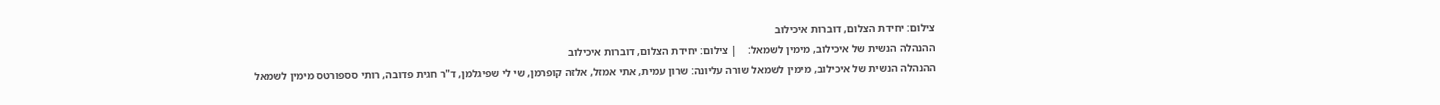צילום: יחידת הצלום, דוברות איכילוב
ההנהלה הנשית של איכילוב, מימין לשמאל:    | צילום: יחידת הצלום, דוברות איכילוב
ההנהלה הנשית של איכילוב, מימין לשמאל שורה עליונה: שרון עמית, אתי אמזל, אלזה קופרמן, שי לי שפיגלמן, ד"ר חגית פדובה, רותי סספורטס מימין לשמאל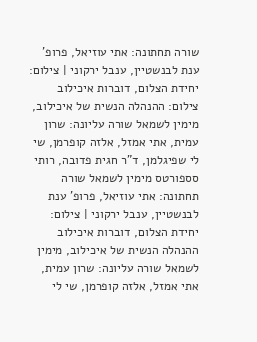שורה תחתונה: אתי עוזיאל, פרופ' ענת לבנשטיין, ענבל ירקוני | צילום: יחידת הצלום, דוברות איכילוב צילום: ההנהלה הנשית של איכילוב, מימין לשמאל שורה עליונה: שרון עמית, אתי אמזל, אלזה קופרמן, שי לי שפיגלמן, ד"ר חגית פדובה, רותי סספורטס מימין לשמאל שורה תחתונה: אתי עוזיאל, פרופ' ענת לבנשטיין, ענבל ירקוני | צילום: יחידת הצלום, דוברות איכילוב
ההנהלה הנשית של איכילוב, מימין לשמאל שורה עליונה: שרון עמית, אתי אמזל, אלזה קופרמן, שי לי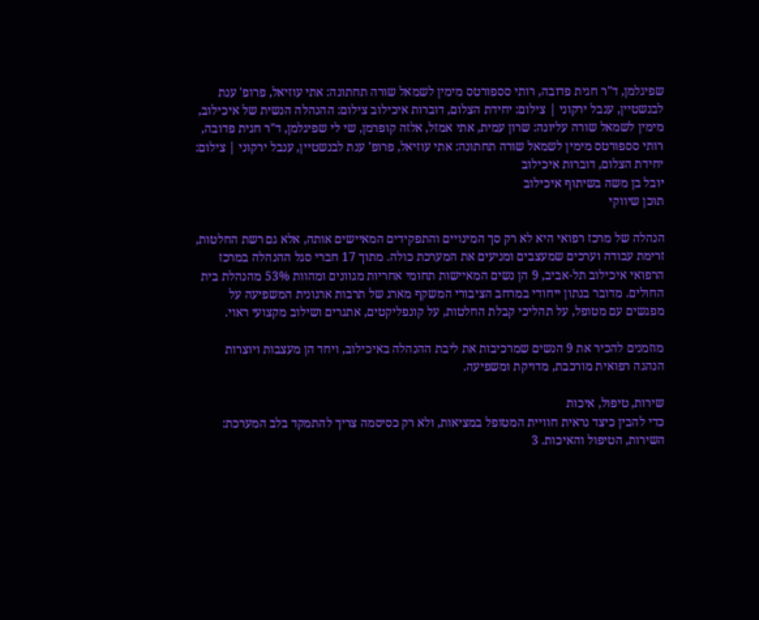שפיגלמן, ד"ר חגית פדובה, רותי סספורטס מימין לשמאל שורה תחתונה: אתי עוזיאל, פרופ' ענת לבנשטיין, ענבל ירקוני | צילום: יחידת הצלום, דוברות איכילוב צילום: ההנהלה הנשית של איכילוב, מימין לשמאל שורה עליונה: שרון עמית, אתי אמזל, אלזה קופרמן, שי לי שפיגלמן, ד"ר חגית פדובה, רותי סספורטס מימין לשמאל שורה תחתונה: אתי עוזיאל, פרופ' ענת לבנשטיין, ענבל ירקוני | צילום: יחידת הצלום, דוברות איכילוב
יובל בן משה בשיתוף איכילוב
תוכן שיווקי

הנהלה של מרכז רפואי היא לא רק סך המינויים והתפקידים המאיישים אותה, אלא גם רשת החלטות, זרימת עבודה וערכים שמעצבים ומניעים את המערכת כולה. מתוך 17 חברי סגל ההנהלה במרכז הרפואי איכילוב תל‑אביב, 9 הן נשים המאיישות תחומי אחריות מגוונים ומהוות 53% מהנהלת בית החולים. מדובר בנתון ייחודי במרחב הציבורי המשקף מארג של תרבות ארגונית המשפיעה על מפגשים עם מטופל, על תהליכי קבלת החלטות, על קונפליקטים, אתגרים ושילוב מקצועי ראוי.

מוזמנים להכיר את 9 הנשים שמרכיבות את ליבת ההנהלה באיכילוב, ויחד הן מעצבות ויוצרות הנהגה רפואית מורכבת, מדויקת ומשפיעה.

שירות, טיפול, איכות
כדי להבין כיצד נראית חוויית המטופל במציאות, ולא רק כסיסמה צריך להתמקד בלב המערכת: השירות, הטיפול והאיכות. 3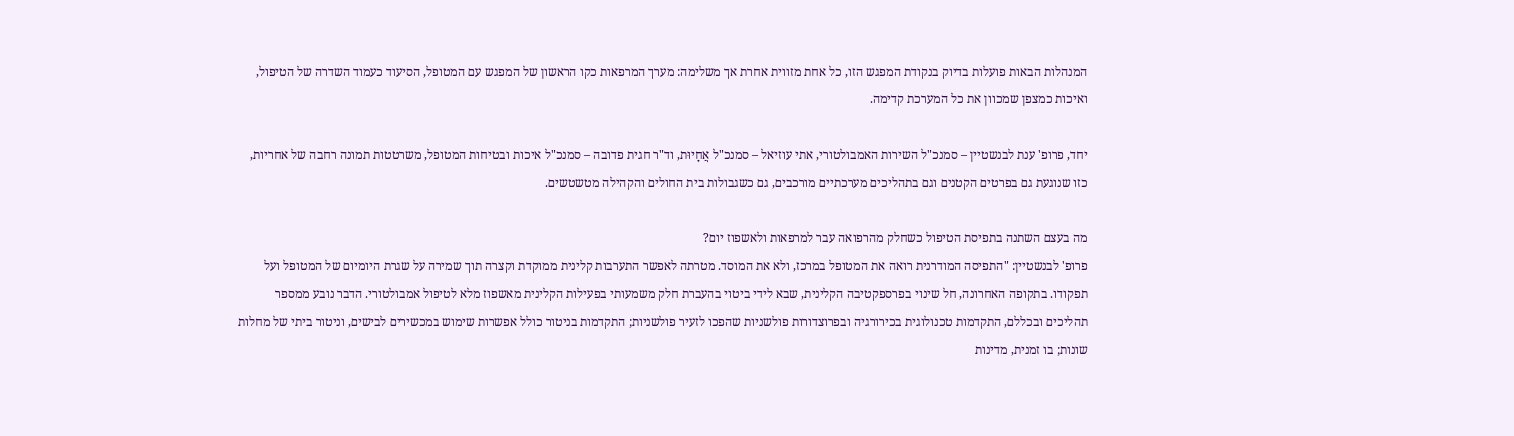המנהלות הבאות פועלות בדיוק בנקודת המפגש הזו, כל אחת מזווית אחרת אך משלימה: מערך המרפאות כקו הראשון של המפגש עם המטופל, הסיעוד כעמוד השדרה של הטיפול, ואיכות כמצפן שמכוון את כל המערכת קדימה.

יחד, פרופ' ענת לבנשטיין – סמנכ"ל השירות האמבולטורי, אתי עוזיאל – סמנכ"ל אֲחָיוּת, וד"ר חגית פדובה – סמנכ"ל איכות ובטיחות המטופל, משרטטות תמונה רחבה של אחריות, כזו שנוגעת גם בפרטים הקטנים וגם בתהליכים מערכתיים מורכבים, גם כשגבולות בית החולים והקהילה מטשטשים.

מה בעצם השתנה בתפיסת הטיפול כשחלק מהרפואה עבר למרפאות ולאשפוז יום?
פרופ' לבנשטיין: "התפיסה המודרנית רואה את המטופל במרכז, ולא את המוסד. מטרתה לאפשר התערבות קלינית ממוקדת וקצרה תוך שמירה על שגרת היומיום של המטופל ועל תפקודו. בתקופה האחרונה, חל שינוי בפרספקטיבה הקלינית, שבא לידי ביטוי בהעברת חלק משמעותי בפעילות הקלינית מאשפוז מלא לטיפול אמבולטורי. הדבר נובע ממספר תהליכים ובכללם, התקדמות טכנולוגית בכירורגיה ובפרוצדורות פולשניות שהפכו לזעיר פולשניות; התקדמות בניטור כולל אפשרות שימוש במכשירים לבישים, וניטור ביתי של מחלות שונות; בו זמנית, מדינות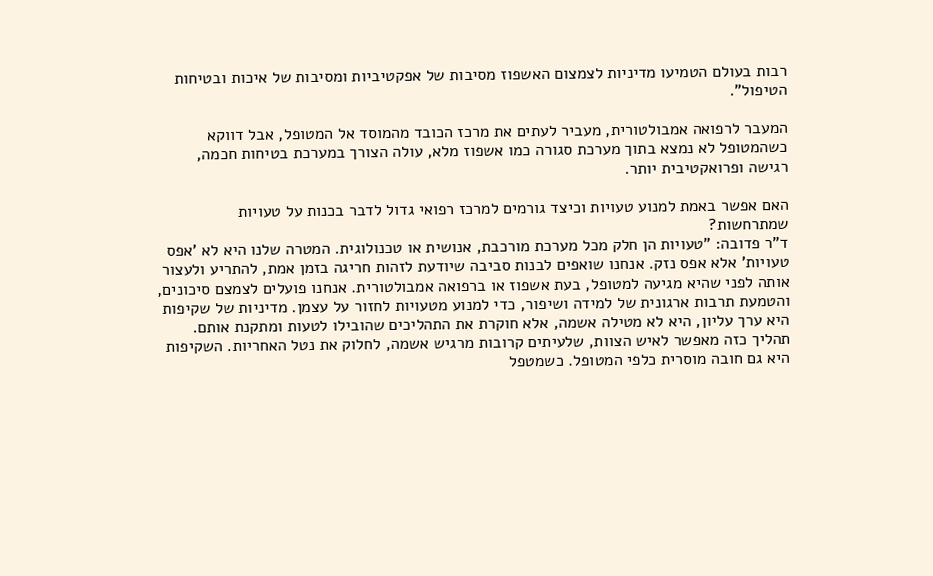רבות בעולם הטמיעו מדיניות לצמצום האשפוז מסיבות של אפקטיביות ומסיבות של איכות ובטיחות הטיפול".

המעבר לרפואה אמבולטורית, מעביר לעתים את מרכז הכובד מהמוסד אל המטופל, אבל דווקא כשהמטופל לא נמצא בתוך מערכת סגורה כמו אשפוז מלא, עולה הצורך במערכת בטיחות חכמה, רגישה ופרואקטיבית יותר.

האם אפשר באמת למנוע טעויות וכיצד גורמים למרכז רפואי גדול לדבר בכנות על טעויות שמתרחשות?
ד"ר פדובה: "טעויות הן חלק מכל מערכת מורכבת, אנושית או טכנולוגית. המטרה שלנו היא לא 'אפס טעויות' אלא אפס נזק. אנחנו שואפים לבנות סביבה שיודעת לזהות חריגה בזמן אמת, להתריע ולעצור אותה לפני שהיא מגיעה למטופל, בעת אשפוז או ברפואה אמבולטורית. אנחנו פועלים לצמצם סיכונים, והטמעת תרבות ארגונית של למידה ושיפור, כדי למנוע מטעויות לחזור על עצמן. מדיניות של שקיפות היא ערך עליון, היא לא מטילה אשמה, אלא חוקרת את התהליכים שהובילו לטעות ומתקנת אותם. תהליך כזה מאפשר לאיש הצוות, שלעיתים קרובות מרגיש אשמה, לחלוק את נטל האחריות. השקיפות היא גם חובה מוסרית כלפי המטופל. כשמטפל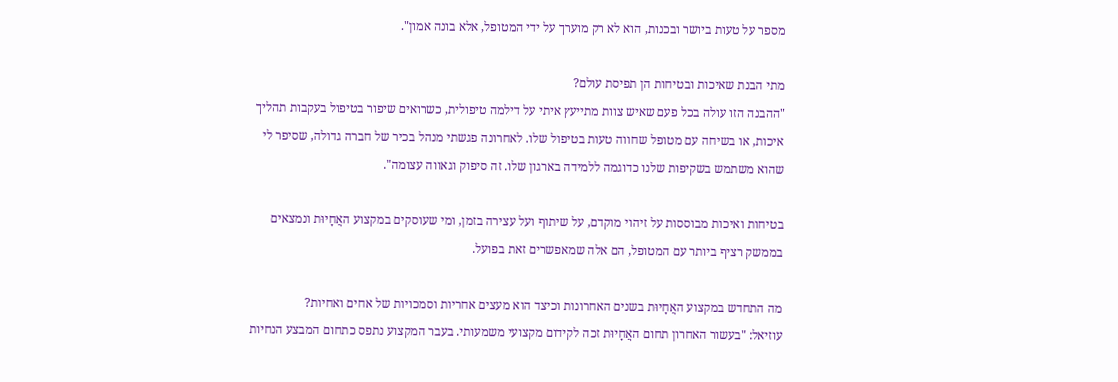מספר על טעות ביושר ובכנות, הוא לא רק מוערך על ידי המטופל, אלא בונה אמון".

מתי הבנת שאיכות ובטיחות הן תפיסת עולם?
"ההבנה הזו עולה בכל פעם שאיש צוות מתייעץ איתי על דילמה טיפולית, כשרואים שיפור בטיפול בעקבות תהליך איכות, או בשיחה עם מטופל שחווה טעות בטיפול שלו. לאחרונה פגשתי מנהל בכיר של חברה גדולה, שסיפר לי שהוא משתמש בשקיפות שלנו כדוגמה ללמידה בארגון שלו. זה סיפוק וגאווה עצומה".

בטיחות ואיכות מבוססות על זיהוי מוקדם, על שיתוף ועל עצירה בזמן, ומי שעוסקים במקצוע האֲחָיוּת ונמצאים בממשק רציף ביותר עם המטופל, הם אלה שמאפשרים זאת בפועל.

מה התחדש במקצוע האֲחָיוּת בשנים האחרונות וכיצד הוא מעצים אחריות וסמכויות של אחים ואחיות?
עוזיאל: "בעשור האחרון תחום האֲחָיוּת זכה לקידום מקצועי משמעותי. בעבר המקצוע נתפס כתחום המבצע הנחיות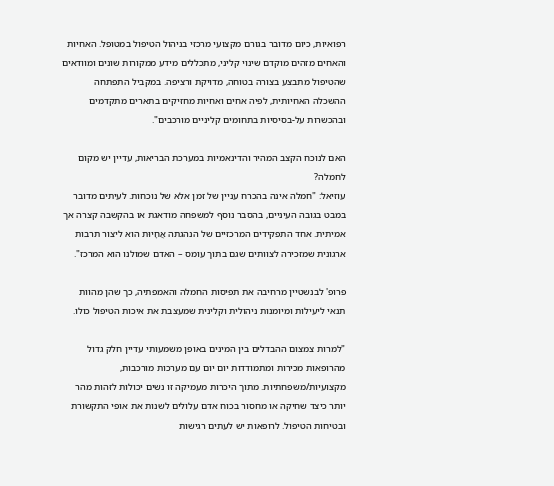רפואיות, כיום מדובר בגורם מקצועי מרכזי בניהול הטיפול במטופל. האחיות והאחים מזהים מוקדם שינוי קליני, מתכללים מידע ממקורות שונים ומוודאים שהטיפול מתבצע בצורה בטוחה, מדויקת ורציפה. במקביל התפתחה ההשכלה האחיותית, לפיה אחים ואחיות מחזיקים בתארים מתקדמים ובהכשרות על-בסיסיות בתחומים קליניים מורכבים".

האם לנוכח הקצב המהיר והדינאמיות במערכת הבריאות, עדיין יש מקום לחמלה?
עוזיאל: "חמלה אינה בהכרח עניין של זמן אלא של נוכחות. לעיתים מדובר במבט בגובה העיניים, בהסבר נוסף למשפחה מודאגת או בהקשבה קצרה אך אמיתית. אחד התפקידים המרכזיים של הנהגתה אֲחָיוּת הוא ליצור תרבות ארגונית שמזכירה לצוותים שגם בתוך עומס – האדם שמולנו הוא המרכז".

פרופ' לבנשטיין מרחיבה את תפיסות החמלה והאמפתיה, כך שהן מהוות תנאי ליעילות ומיומנות ניהולית וקלינית שמעצבת את איכות הטיפול כולו.

"למרות צמצום ההבדלים בין המינים באופן משמעותי עדיין חלק גדול מהרופאות מכירות ומתמודדות יום יום עם מערכות מורכבות, מקצועיות/משפחתיות. מתוך היכרות מעמיקה זו נשים יכולות לזהות מהר יותר כיצד שחיקה או מחסור בכוח אדם עלולים לשנות את אופי התקשורת ובטיחות הטיפול. לרופאות יש לעתים רגישות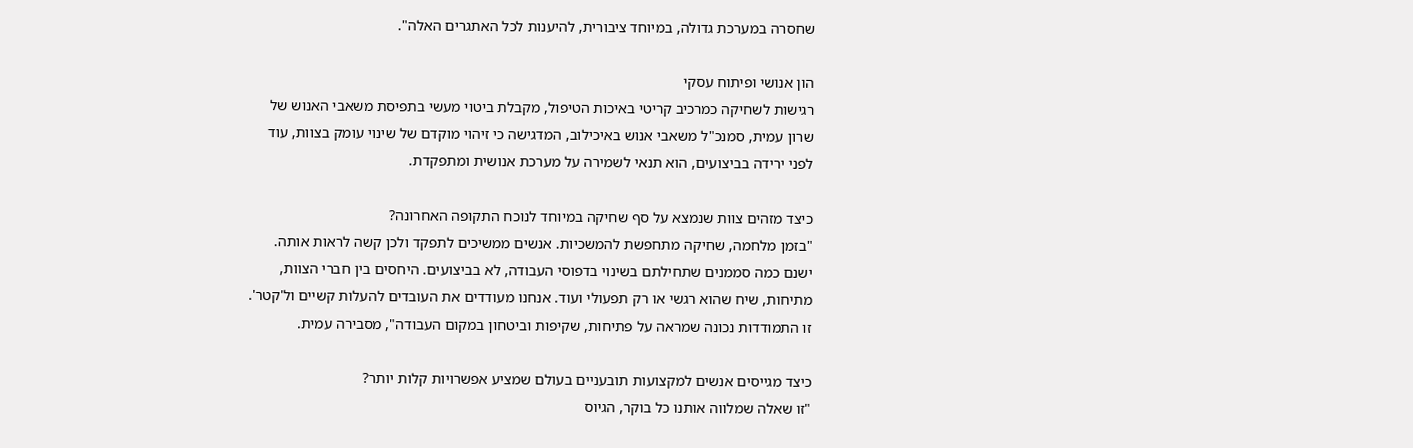שחסרה במערכת גדולה, במיוחד ציבורית, להיענות לכל האתגרים האלה".

הון אנושי ופיתוח עסקי
רגישות לשחיקה כמרכיב קריטי באיכות הטיפול, מקבלת ביטוי מעשי בתפיסת משאבי האנוש של שרון עמית, סמנכ"ל משאבי אנוש באיכילוב, המדגישה כי זיהוי מוקדם של שינוי עומק בצוות, עוד לפני ירידה בביצועים, הוא תנאי לשמירה על מערכת אנושית ומתפקדת.

כיצד מזהים צוות שנמצא על סף שחיקה במיוחד לנוכח התקופה האחרונה?
"בזמן מלחמה, שחיקה מתחפשת להמשכיות. אנשים ממשיכים לתפקד ולכן קשה לראות אותה. ישנם כמה סממנים שתחילתם בשינוי בדפוסי העבודה, לא בביצועים. היחסים בין חברי הצוות, מתיחות, שיח שהוא רגשי או רק תפעולי ועוד. אנחנו מעודדים את העובדים להעלות קשיים ול'קטר'. זו התמודדות נכונה שמראה על פתיחות, שקיפות וביטחון במקום העבודה", מסבירה עמית.

כיצד מגייסים אנשים למקצועות תובעניים בעולם שמציע אפשרויות קלות יותר?
"זו שאלה שמלווה אותנו כל בוקר, הגיוס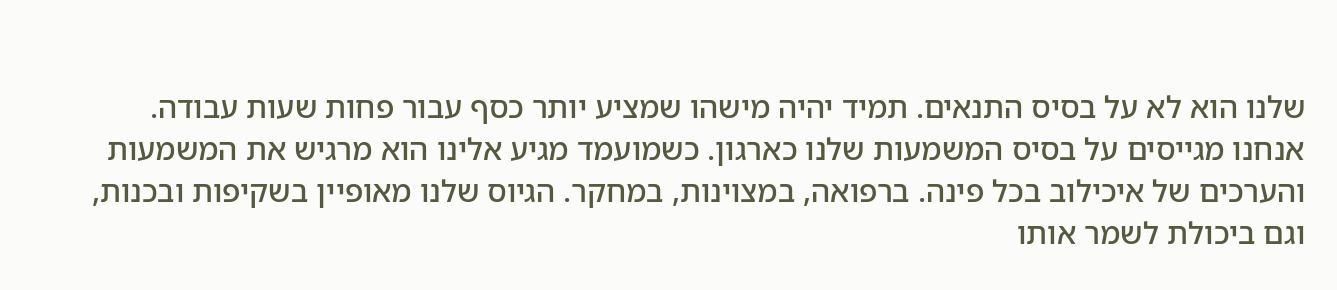שלנו הוא לא על בסיס התנאים. תמיד יהיה מישהו שמציע יותר כסף עבור פחות שעות עבודה. אנחנו מגייסים על בסיס המשמעות שלנו כארגון. כשמועמד מגיע אלינו הוא מרגיש את המשמעות והערכים של איכילוב בכל פינה. ברפואה, במצוינות, במחקר. הגיוס שלנו מאופיין בשקיפות ובכנות, וגם ביכולת לשמר אותו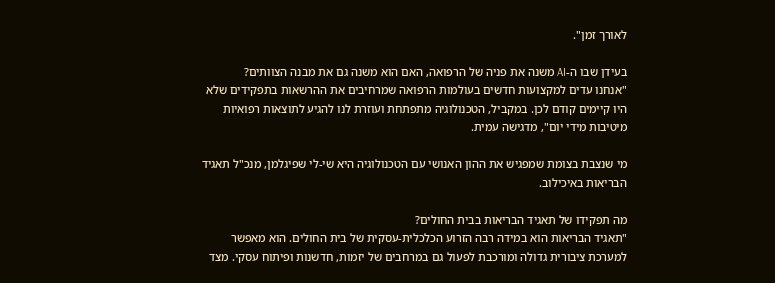לאורך זמן".

בעידן שבו ה-AI משנה את פניה של הרפואה, האם הוא משנה גם את מבנה הצוותים?
"אנחנו עדים למקצועות חדשים בעולמות הרפואה שמרחיבים את ההרשאות בתפקידים שלא היו קיימים קודם לכן. במקביל, הטכנולוגיה מתפתחת ועוזרת לנו להגיע לתוצאות רפואיות מיטיבות מידי יום", מדגישה עמית.

מי שנצבת בצומת שמפגיש את ההון האנושי עם הטכנולוגיה היא שי-לי שפיגלמן, מנכ"ל תאגיד הבריאות באיכילוב.

מה תפקידו של תאגיד הבריאות בבית החולים?
"תאגיד הבריאות הוא במידה רבה הזרוע הכלכלית-עסקית של בית החולים. הוא מאפשר למערכת ציבורית גדולה ומורכבת לפעול גם במרחבים של יזמות, חדשנות ופיתוח עסקי. מצד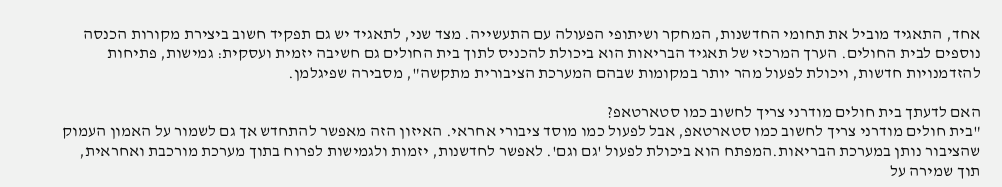אחד, התאגיד מוביל את תחומי החדשנות, המחקר ושיתופי הפעולה עם התעשייה. מצד שני, לתאגיד יש גם תפקיד חשוב ביצירת מקורות הכנסה נוספים לבית החולים. הערך המרכזי של תאגיד הבריאות הוא ביכולת להכניס לתוך בית החולים גם חשיבה יזמית ועסקית: גמישות, פתיחות להזדמנויות חדשות, ויכולת לפעול מהר יותר במקומות שבהם המערכת הציבורית מתקשה", מסבירה שפיגלמן.

האם לדעתך בית חולים מודרני צריך לחשוב כמו סטארטאפ?
"בית חולים מודרני צריך לחשוב כמו סטארטאפ, אבל לפעול כמו מוסד ציבורי אחראי. האיזון הזה מאפשר להתחדש אך גם לשמור על האמון העמוק שהציבור נותן במערכת הבריאות.המפתח הוא ביכולת לפעול 'גם וגם'. לאפשר לחדשנות, יזמות ולגמישות לפרוח בתוך מערכת מורכבת ואחראית, תוך שמירה על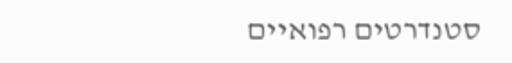סטנדרטים רפואיים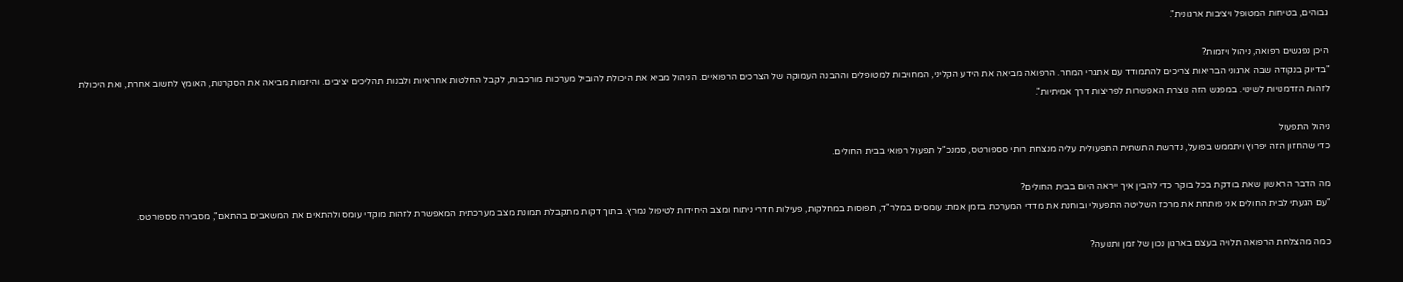גבוהים, בטיחות המטופל ויציבות ארגונית".

היכן נפגשים רפואה, ניהול ויזמות?
"בדיוק בנקודה שבה ארגוני הבריאות צריכים להתמודד עם אתגרי המחר. הרפואה מביאה את הידע הקליני, המחויבות למטופלים וההבנה העמוקה של הצרכים הרפואיים. הניהול מביא את היכולת להוביל מערכות מורכבות, לקבל החלטות אחראיות ולבנות תהליכים יציבים. והיזמות מביאה את הסקרנות, האומץ לחשוב אחרת, ואת היכולת לזהות הזדמנויות לשינוי. במפגש הזה נוצרת האפשרות לפריצות דרך אמיתיות".

ניהול התפעול
כדי שהחזון הזה יפרוץ ויתממש בפועל, נדרשת התשתית התפעולית עליה מנצחת רותי סספורטס, סמנכ"ל תפעול רפואי בבית החולים.

מה הדבר הראשון שאת בודקת בכל בוקר כדי להבין איך ייראה היום בבית החולים?
"עם הגעתי לבית החולים אני פותחת את מרכז השליטה התפעולי ובוחנת את מדדי המערכת בזמן אמת: עומסים במלר"ד, תפוסות במחלקות, פעילות חדרי ניתוח ומצב היחידות לטיפול נמרץ. בתוך דקות מתקבלת תמונת מצב מערכתית המאפשרת לזהות מוקדי עומס ולהתאים את המשאבים בהתאם", מסבירה סספורטס.

כמה מהצלחת הרפואה תלויה בעצם בארגון נכון של זמן ותנועה?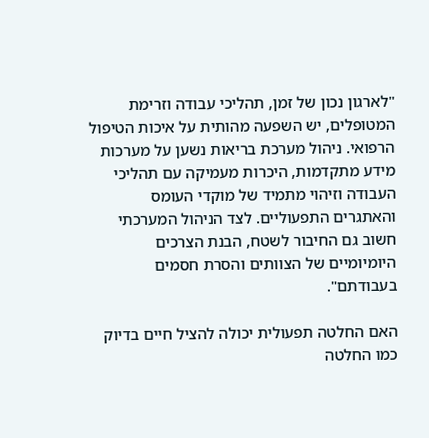"לארגון נכון של זמן, תהליכי עבודה וזרימת המטופלים, יש השפעה מהותית על איכות הטיפול הרפואי. ניהול מערכת בריאות נשען על מערכות מידע מתקדמות, היכרות מעמיקה עם תהליכי העבודה וזיהוי מתמיד של מוקדי העומס והאתגרים התפעוליים. לצד הניהול המערכתי חשוב גם החיבור לשטח, הבנת הצרכים היומיומיים של הצוותים והסרת חסמים בעבודתם".

האם החלטה תפעולית יכולה להציל חיים בדיוק כמו החלטה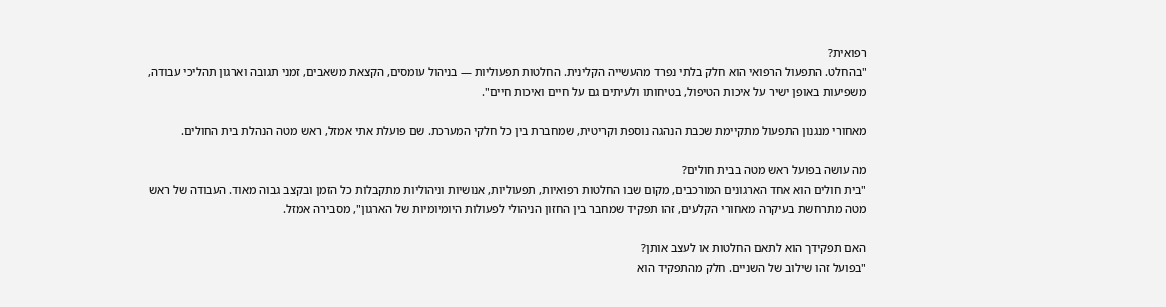רפואית?
"בהחלט. התפעול הרפואי הוא חלק בלתי נפרד מהעשייה הקלינית. החלטות תפעוליות — בניהול עומסים, הקצאת משאבים, זמני תגובה וארגון תהליכי עבודה, משפיעות באופן ישיר על איכות הטיפול, בטיחותו ולעיתים גם על חיים ואיכות חיים".

מאחורי מנגנון התפעול מתקיימת שכבת הנהגה נוספת וקריטית, שמחברת בין כל חלקי המערכת. שם פועלת אתי אמזל, ראש מטה הנהלת בית החולים.

מה עושה בפועל ראש מטה בבית חולים?
"בית חולים הוא אחד הארגונים המורכבים, מקום שבו החלטות רפואיות, תפעוליות, אנושיות וניהוליות מתקבלות כל הזמן ובקצב גבוה מאוד. העבודה של ראש מטה מתרחשת בעיקרה מאחורי הקלעים, זהו תפקיד שמחבר בין החזון הניהולי לפעולות היומיומיות של הארגון", מסבירה אמזל.

האם תפקידך הוא לתאם החלטות או לעצב אותן?
"בפועל זהו שילוב של השניים. חלק מהתפקיד הוא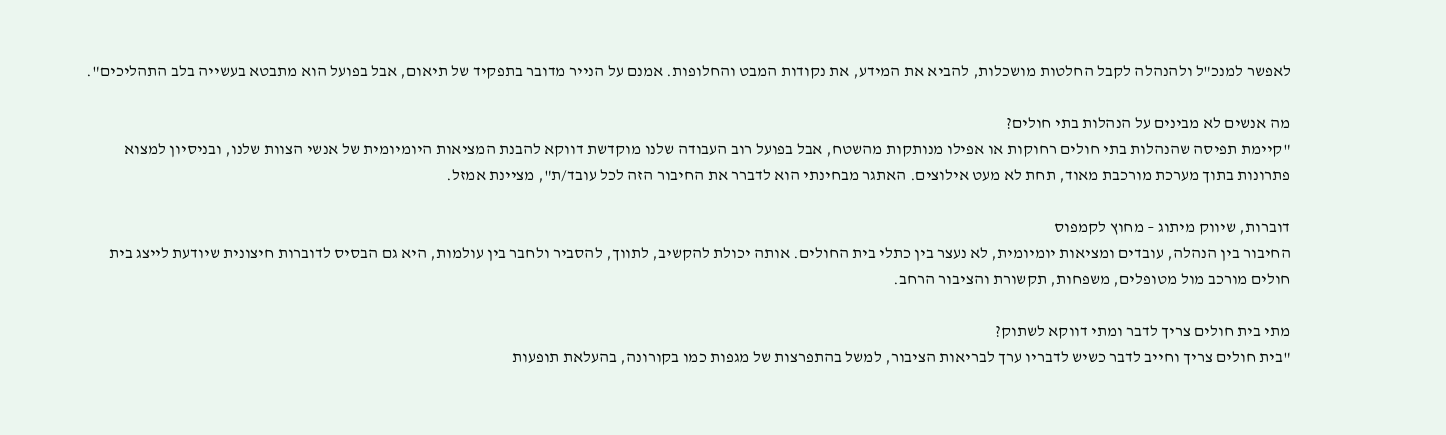לאפשר למנכ"ל ולהנהלה לקבל החלטות מושכלות, להביא את המידע, את נקודות המבט והחלופות. אמנם על הנייר מדובר בתפקיד של תיאום, אבל בפועל הוא מתבטא בעשייה בלב התהליכים".

מה אנשים לא מבינים על הנהלות בתי חולים?
"קיימת תפיסה שהנהלות בתי חולים רחוקות או אפילו מנותקות מהשטח, אבל בפועל רוב העבודה שלנו מוקדשת דווקא להבנת המציאות היומיומית של אנשי הצוות שלנו, ובניסיון למצוא פתרונות בתוך מערכת מורכבת מאוד, תחת לא מעט אילוצים. האתגר מבחינתי הוא לדברר את החיבור הזה לכל עובד/ת", מציינת אמזל.

דוברות, שיווק מיתוג – מחוץ לקמפוס
החיבור בין הנהלה, עובדים ומציאות יומיומית, לא נעצר בין כתלי בית החולים. אותה יכולת להקשיב, לתווך, להסביר ולחבר בין עולמות, היא גם הבסיס לדוברות חיצונית שיודעת לייצג בית חולים מורכב מול מטופלים, משפחות, תקשורת והציבור הרחב.

מתי בית חולים צריך לדבר ומתי דווקא לשתוק?
"בית חולים צריך וחייב לדבר כשיש לדבריו ערך לבריאות הציבור, למשל בהתפרצות של מגפות כמו בקורונה, בהעלאת תופעות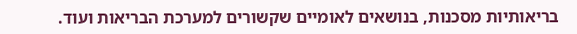בריאותיות מסכנות, בנושאים לאומיים שקשורים למערכת הבריאות ועוד.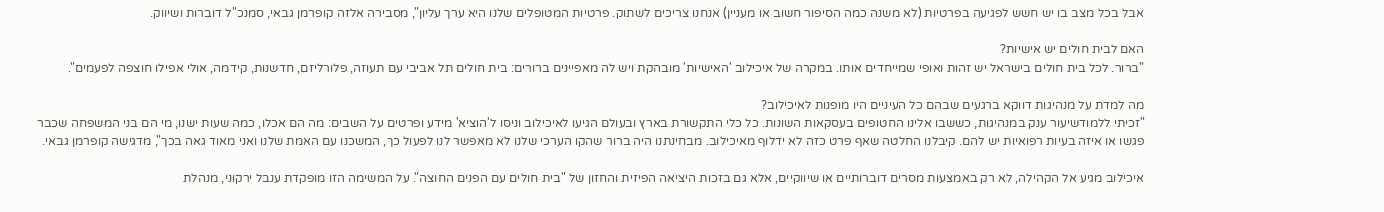אבל בכל מצב בו יש חשש לפגיעה בפרטיות (לא משנה כמה הסיפור חשוב או מעניין) אנחנו צריכים לשתוק. פרטיות המטופלים שלנו היא ערך עליון", מסבירה אלזה קופרמן גבאי, סמנכ"ל דוברות ושיווק.

האם לבית חולים יש אישיות?
"ברור. לכל בית חולים בישראל יש זהות ואופי שמייחדים אותו. במקרה של איכילוב 'האישיות' מובהקת ויש לה מאפיינים ברורים: בית חולים תל אביבי עם תעוזה, פלורליזם, חדשנות, קידמה, אולי אפילו חוצפה לפעמים".

מה למדת על מנהיגות דווקא ברגעים שבהם כל העיניים היו מופנות לאיכילוב?
"זכיתי ללמודשיעור ענק במנהיגות, כששבו אלינו החטופים בעסקאות השונות. כל כלי התקשורת בארץ ובעולם הגיעו לאיכילוב וניסו ל'הוציא' מידע ופרטים על השבים: מה הם אכלו, כמה שעות ישנו, מי הם בני המשפחה שכבר פגשו או איזה בעיות רפואיות יש להם. קיבלנו החלטה שאף פרט כזה לא ידלוף מאיכילוב. מבחינתנו היה ברור שהקו הערכי שלנו לא מאפשר לנו לפעול כך, המשכנו עם האמת שלנו ואני מאוד גאה בכך", מדגישה קופרמן גבאי.

איכילוב מגיע אל הקהילה, לא רק באמצעות מסרים דוברותיים או שיווקיים, אלא גם בזכות היציאה הפיזית והחזון של "בית חולים עם הפנים החוצה". על המשימה הזו מופקדת ענבל ירקוני, מנהלת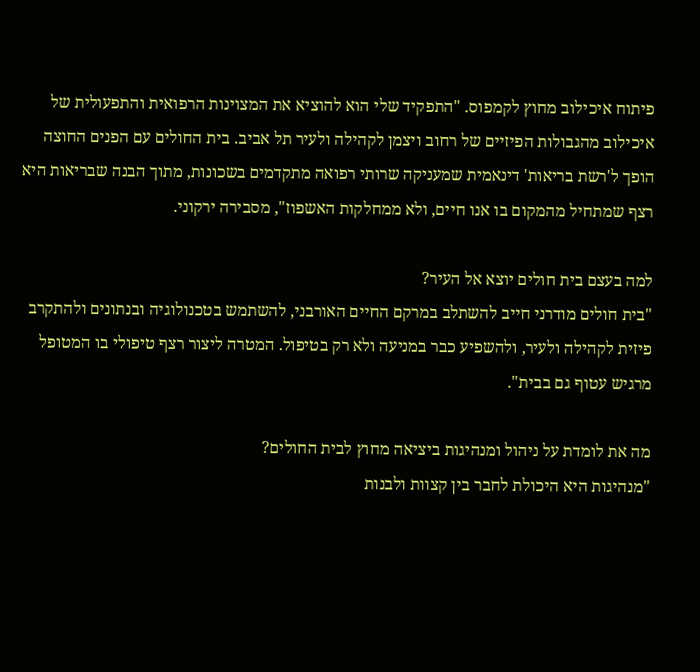פיתוח איכילוב מחוץ לקמפוס. "התפקיד שלי הוא להוציא את המצוינות הרפואית והתפעולית של איכילוב מהגבולות הפיזיים של רחוב ויצמן לקהילה ולעיר תל אביב. בית החולים עם הפנים החוצה הופך ל'רשת בריאות' דינאמית שמעניקה שרותי רפואה מתקדמים בשכונות, מתוך הבנה שבריאות היא רצף שמתחיל מהמקום בו אנו חיים, ולא ממחלקות האשפוז", מסבירה ירקוני.

למה בעצם בית חולים יוצא אל העיר?
"בית חולים מודרני חייב להשתלב במרקם החיים האורבני, להשתמש בטכנולוגיה ובנתונים ולהתקרב פיזית לקהילה ולעיר, ולהשפיע כבר במניעה ולא רק בטיפול. המטרה ליצור רצף טיפולי בו המטופל מרגיש עטוף גם בבית".

מה את לומדת על ניהול ומנהיגות ביציאה מחוץ לבית החולים?
"מנהיגות היא היכולת לחבר בין קצוות ולבנות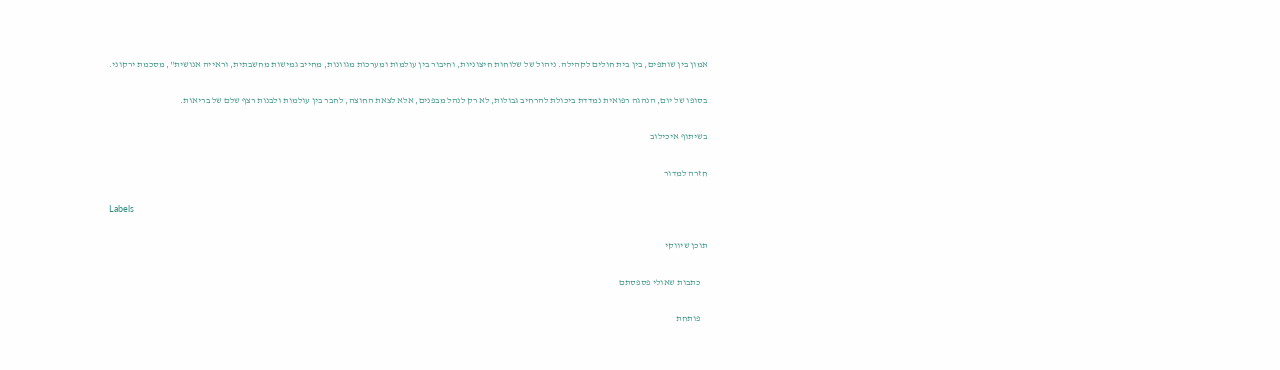אמון בין שותפים, בין בית חולים לקהילה. ניהול של שלוחות חיצוניות, וחיבור בין עולמות ומערכות מגוונות, מחייב גמישות מחשבתית, וראייה אנושית", מסכמת ירקוני.

בסופו של יום, הנהגה רפואית נמדדת ביכולת להרחיב גבולות, לא רק לנהל מבפנים, אלא לצאת החוצה, לחבר בין עולמות ולבנות רצף שלם של בריאות.

בשיתוף איכילוב

חזרה למדור

Labels

תוכן שיווקי

    כתבות שאולי פספסתם

    פותחת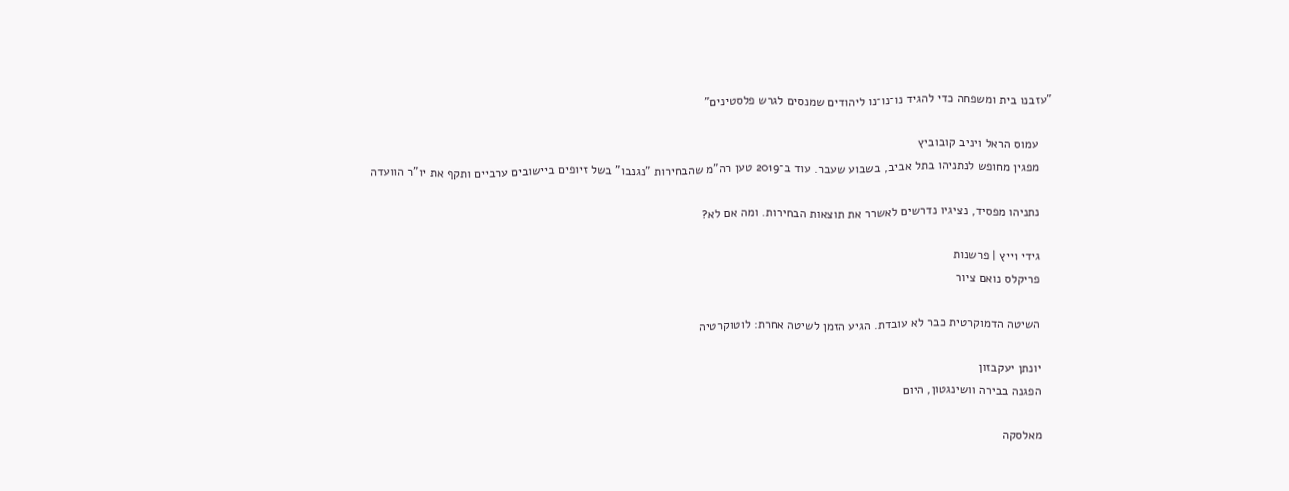"עזבנו בית ומשפחה כדי להגיד נו־נו־נו ליהודים שמנסים לגרש פלסטינים"

    עמוס הראל ויניב קובוביץ
    מפגין מחופש לנתניהו בתל אביב, בשבוע שעבר. עוד ב־2019 טען רה"מ שהבחירות "נגנבו" בשל זיופים ביישובים ערביים ותקף את יו"ר הוועדה

    נתניהו מפסיד, נציגיו נדרשים לאשרר את תוצאות הבחירות. ומה אם לא?

    גידי וייץ | פרשנות
    פריקלס נואם ציור

    השיטה הדמוקרטית כבר לא עובדת. הגיע הזמן לשיטה אחרת: לוטוקרטיה

    יונתן יעקבזון
    הפגנה בבירה וושינגטון, היום

    מאלסקה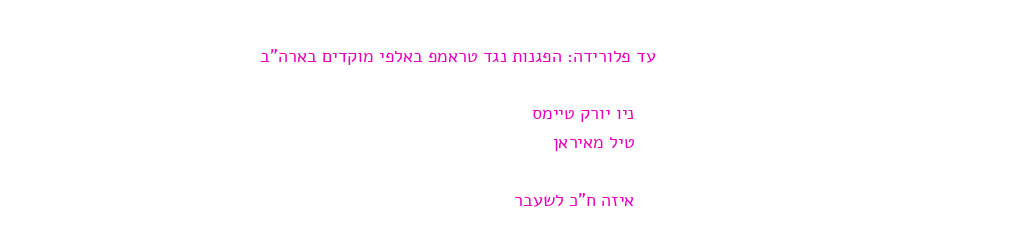עד פלורידה: הפגנות נגד טראמפ באלפי מוקדים בארה"ב

    ניו יורק טיימס
    טיל מאיראן

    איזה ח"כ לשעבר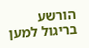הורשע בריגול למען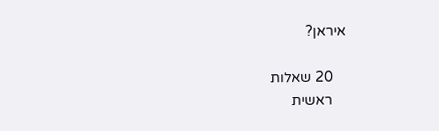איראן?

    20 שאלות
    ראשית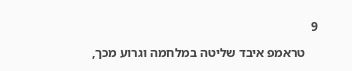9

    טראמפ איבד שליטה במלחמה וגרוע מכך,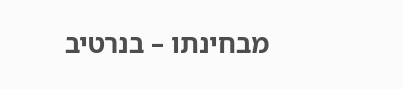מבחינתו – בנרטיב